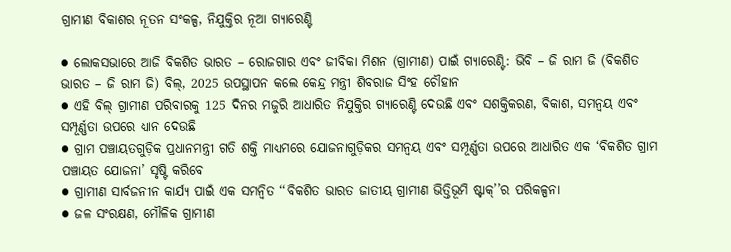ଗ୍ରାମୀଣ ବିକାଶର ନୂତନ ସଂକଳ୍ପ, ନିଯୁକ୍ତିର ନୂଆ ଗ୍ୟାରେଣ୍ଟି

● ଲୋକସଭାରେ ଆଜି ବିକଶିତ ଭାରତ – ରୋଜଗାର ଏବଂ ଜୀବିକା ମିଶନ (ଗ୍ରାମୀଣ) ପାଇଁ ଗ୍ୟାରେଣ୍ଟି: ଭିବି – ଜି ରାମ ଜି (ବିକଶିତ ଭାରତ – ଜି ରାମ ଜି) ବିଲ୍, 2025 ଉପସ୍ଥାପନ କଲେ କେନ୍ଦ୍ର ମନ୍ତ୍ରୀ ଶିବରାଜ ସିଂହ ଚୌହାନ
● ଏହି ବିଲ୍ ଗ୍ରାମୀଣ ପରିବାରକୁ 125 ଦିନର ମଜୁରି ଆଧାରିତ ନିଯୁକ୍ତିର ଗ୍ୟାରେଣ୍ଟି ଦେଉଛି ଏବଂ ସଶକ୍ତିକରଣ, ବିକାଶ, ସମନ୍ୱୟ ଏବଂ ସମ୍ପୂର୍ଣ୍ଣତା ଉପରେ ଧ୍ୟାନ ଦେଉଛି
● ଗ୍ରାମ ପଞ୍ଚାୟତଗୁଡ଼ିକ ପ୍ରଧାନମନ୍ତ୍ରୀ ଗତି ଶକ୍ତି ମାଧ୍ୟମରେ ଯୋଜନାଗୁଡ଼ିକର ସମନ୍ୱୟ ଏବଂ ସମ୍ପୂର୍ଣ୍ଣତା ଉପରେ ଆଧାରିତ ଏକ ‘ବିକଶିତ ଗ୍ରାମ ପଞ୍ଚାୟତ ଯୋଜନା’ ସୃଷ୍ଟି କରିବେ
● ଗ୍ରାମୀଣ ସାର୍ବଜନୀନ କାର୍ଯ୍ୟ ପାଇଁ ଏକ ସମନ୍ୱିତ ‘‘ବିକଶିତ ଭାରତ ଜାତୀୟ ଗ୍ରାମୀଣ ଭିତ୍ତିଭୂମି ଷ୍ଟାକ୍’’ର ପରିକଳ୍ପନା
● ଜଳ ସଂରକ୍ଷଣ, ମୌଳିକ ଗ୍ରାମୀଣ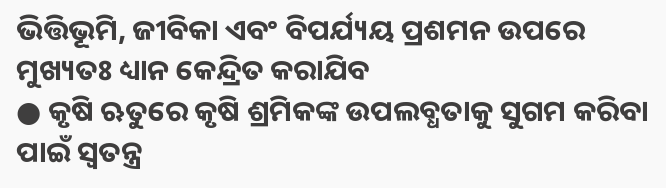ଭିତ୍ତିଭୂମି, ଜୀବିକା ଏବଂ ବିପର୍ଯ୍ୟୟ ପ୍ରଶମନ ଉପରେ ମୁଖ୍ୟତଃ ଧ୍ୟାନ କେନ୍ଦ୍ରିତ କରାଯିବ
● କୃଷି ଋତୁରେ କୃଷି ଶ୍ରମିକଙ୍କ ଉପଲବ୍ଧତାକୁ ସୁଗମ କରିବା ପାଇଁ ସ୍ୱତନ୍ତ୍ର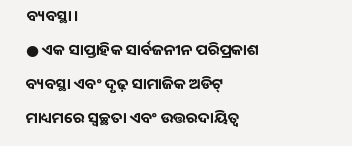ବ୍ୟବସ୍ଥା।
● ଏକ ସାପ୍ତାହିକ ସାର୍ବଜନୀନ ପରିପ୍ରକାଶ ବ୍ୟବସ୍ଥା ଏବଂ ଦୃଢ଼ ସାମାଜିକ ଅଡିଟ୍ ମାଧ୍ୟମରେ ସ୍ୱଚ୍ଛତା ଏବଂ ଉତ୍ତରଦାୟିତ୍ୱ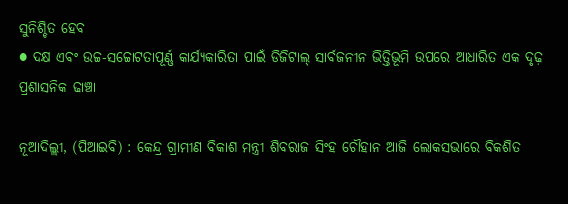ସୁନିଶ୍ଚିତ ହେବ
● ଦକ୍ଷ ଏବଂ ଉଚ୍ଚ-ସଚ୍ଚୋଟତାପୂର୍ଣ୍ଣ କାର୍ଯ୍ୟକାରିତା ପାଇଁ ଡିଜିଟାଲ୍ ସାର୍ବଜନୀନ ଭିତ୍ତିଭୂମି ଉପରେ ଆଧାରିତ ଏକ ଦୃଢ଼ ପ୍ରଶାସନିକ ଢାଞ୍ଚା

ନୂଆଦିଲ୍ଲୀ, (ପିଆଇବି) : କେନ୍ଦ୍ର ଗ୍ରାମୀଣ ବିକାଶ ମନ୍ତ୍ରୀ ଶିବରାଜ ସିଂହ ଚୌହାନ ଆଜି ଲୋକସଭାରେ ବିକଶିତ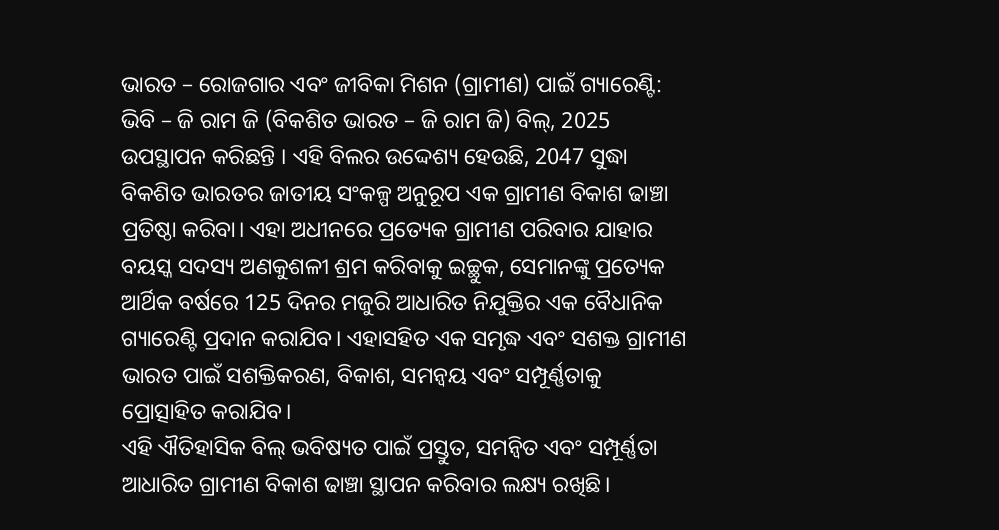ଭାରତ – ରୋଜଗାର ଏବଂ ଜୀବିକା ମିଶନ (ଗ୍ରାମୀଣ) ପାଇଁ ଗ୍ୟାରେଣ୍ଟି: ଭିବି – ଜି ରାମ ଜି (ବିକଶିତ ଭାରତ – ଜି ରାମ ଜି) ବିଲ୍, 2025 ଉପସ୍ଥାପନ କରିଛନ୍ତି । ଏହି ବିଲର ଉଦ୍ଦେଶ୍ୟ ହେଉଛି, 2047 ସୁଦ୍ଧା ବିକଶିତ ଭାରତର ଜାତୀୟ ସଂକଳ୍ପ ଅନୁରୂପ ଏକ ଗ୍ରାମୀଣ ବିକାଶ ଢାଞ୍ଚା ପ୍ରତିଷ୍ଠା କରିବା। ଏହା ଅଧୀନରେ ପ୍ରତ୍ୟେକ ଗ୍ରାମୀଣ ପରିବାର ଯାହାର ବୟସ୍କ ସଦସ୍ୟ ଅଣକୁଶଳୀ ଶ୍ରମ କରିବାକୁ ଇଚ୍ଛୁକ, ସେମାନଙ୍କୁ ପ୍ରତ୍ୟେକ ଆର୍ଥିକ ବର୍ଷରେ 125 ଦିନର ମଜୁରି ଆଧାରିତ ନିଯୁକ୍ତିର ଏକ ବୈଧାନିକ ଗ୍ୟାରେଣ୍ଟି ପ୍ରଦାନ କରାଯିବ। ଏହାସହିତ ଏକ ସମୃଦ୍ଧ ଏବଂ ସଶକ୍ତ ଗ୍ରାମୀଣ ଭାରତ ପାଇଁ ସଶକ୍ତିକରଣ, ବିକାଶ, ସମନ୍ୱୟ ଏବଂ ସମ୍ପୂର୍ଣ୍ଣତାକୁ ପ୍ରୋତ୍ସାହିତ କରାଯିବ।
ଏହି ଐତିହାସିକ ବିଲ୍ ଭବିଷ୍ୟତ ପାଇଁ ପ୍ରସ୍ତୁତ, ସମନ୍ୱିତ ଏବଂ ସମ୍ପୂର୍ଣ୍ଣତା ଆଧାରିତ ଗ୍ରାମୀଣ ବିକାଶ ଢାଞ୍ଚା ସ୍ଥାପନ କରିବାର ଲକ୍ଷ୍ୟ ରଖିଛି।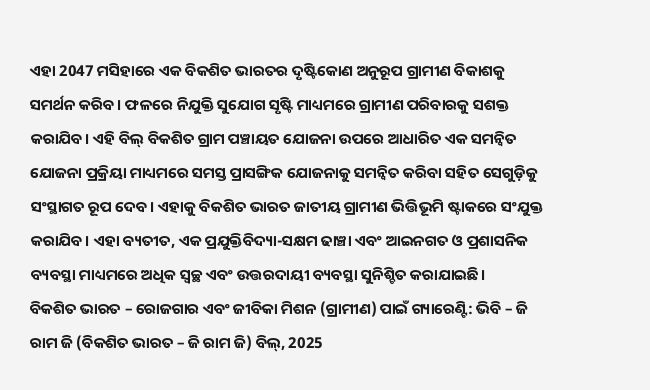ଏହା 2047 ମସିହାରେ ଏକ ବିକଶିତ ଭାରତର ଦୃଷ୍ଟିକୋଣ ଅନୁରୂପ ଗ୍ରାମୀଣ ବିକାଶକୁ ସମର୍ଥନ କରିବ। ଫଳରେ ନିଯୁକ୍ତି ସୁଯୋଗ ସୃଷ୍ଟି ମାଧ୍ୟମରେ ଗ୍ରାମୀଣ ପରିବାରକୁ ସଶକ୍ତ କରାଯିବ। ଏହି ବିଲ୍ ବିକଶିତ ଗ୍ରାମ ପଞ୍ଚାୟତ ଯୋଜନା ଉପରେ ଆଧାରିତ ଏକ ସମନ୍ୱିତ ଯୋଜନା ପ୍ରକ୍ରିୟା ମାଧ୍ୟମରେ ସମସ୍ତ ପ୍ରାସଙ୍ଗିକ ଯୋଜନାକୁ ସମନ୍ୱିତ କରିବା ସହିତ ସେଗୁଡ଼ିକୁ ସଂସ୍ଥାଗତ ରୂପ ଦେବ। ଏହାକୁ ବିକଶିତ ଭାରତ ଜାତୀୟ ଗ୍ରାମୀଣ ଭିତ୍ତିଭୂମି ଷ୍ଟାକରେ ସଂଯୁକ୍ତ କରାଯିବ। ଏହା ବ୍ୟତୀତ, ଏକ ପ୍ରଯୁକ୍ତିବିଦ୍ୟା-ସକ୍ଷମ ଢାଞ୍ଚା ଏବଂ ଆଇନଗତ ଓ ପ୍ରଶାସନିକ ବ୍ୟବସ୍ଥା ମାଧ୍ୟମରେ ଅଧିକ ସ୍ୱଚ୍ଛ ଏବଂ ଉତ୍ତରଦାୟୀ ବ୍ୟବସ୍ଥା ସୁନିଶ୍ଚିତ କରାଯାଇଛି।
ବିକଶିତ ଭାରତ – ରୋଜଗାର ଏବଂ ଜୀବିକା ମିଶନ (ଗ୍ରାମୀଣ) ପାଇଁ ଗ୍ୟାରେଣ୍ଟି: ଭିବି – ଜି ରାମ ଜି (ବିକଶିତ ଭାରତ – ଜି ରାମ ଜି) ବିଲ୍, 2025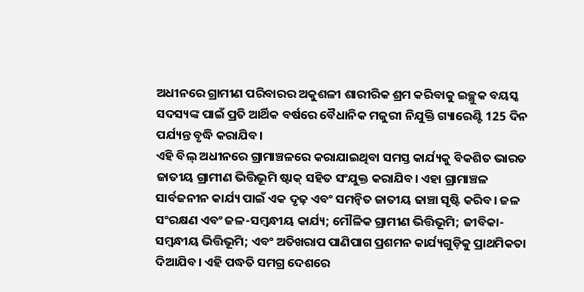ଅଧୀନରେ ଗ୍ରାମୀଣ ପରିବାରର ଅକୁଶଳୀ ଶାରୀରିକ ଶ୍ରମ କରିବାକୁ ଇଚ୍ଛୁକ ବୟସ୍କ ସଦସ୍ୟଙ୍କ ପାଇଁ ପ୍ରତି ଆର୍ଥିକ ବର୍ଷରେ ବୈଧାନିକ ମଜୁରୀ ନିଯୁକ୍ତି ଗ୍ୟାରେଣ୍ଟି 125 ଦିନ ପର୍ଯ୍ୟନ୍ତ ବୃଦ୍ଧି କରାଯିବ।
ଏହି ବିଲ୍ ଅଧୀନରେ ଗ୍ରାମାଞ୍ଚଳରେ କରାଯାଇଥିବା ସମସ୍ତ କାର୍ଯ୍ୟକୁ ବିକଶିତ ଭାରତ ଜାତୀୟ ଗ୍ରାମୀଣ ଭିତ୍ତିଭୂମି ଷ୍ଟାକ୍ ସହିତ ସଂଯୁକ୍ତ କରାଯିବ। ଏହା ଗ୍ରାମାଞ୍ଚଳ ସାର୍ବଜନୀନ କାର୍ଯ୍ୟ ପାଇଁ ଏକ ଦୃଢ଼ ଏବଂ ସମନ୍ୱିତ ଜାତୀୟ ଢାଞ୍ଚା ସୃଷ୍ଟି କରିବ। ଜଳ ସଂରକ୍ଷଣ ଏବଂ ଜଳ-ସମ୍ବନ୍ଧୀୟ କାର୍ଯ୍ୟ; ମୌଳିକ ଗ୍ରାମୀଣ ଭିତ୍ତିଭୂମି; ଜୀବିକା-ସମ୍ବନ୍ଧୀୟ ଭିତ୍ତିଭୂମି; ଏବଂ ଅତିଖରାପ ପାଣିପାଗ ପ୍ରଶମନ କାର୍ଯ୍ୟଗୁଡ଼ିକୁ ପ୍ରାଥମିକତା ଦିଆଯିବ। ଏହି ପଦ୍ଧତି ସମଗ୍ର ଦେଶରେ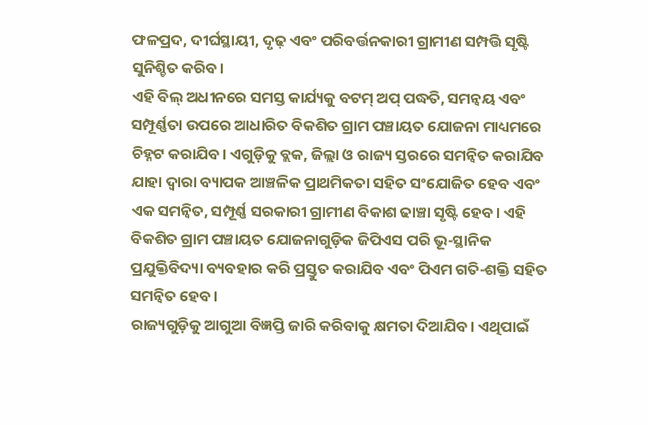ଫଳପ୍ରଦ, ଦୀର୍ଘସ୍ଥାୟୀ, ଦୃଢ଼ ଏବଂ ପରିବର୍ତ୍ତନକାରୀ ଗ୍ରାମୀଣ ସମ୍ପତ୍ତି ସୃଷ୍ଟି ସୁନିଶ୍ଚିତ କରିବ।
ଏହି ବିଲ୍ ଅଧୀନରେ ସମସ୍ତ କାର୍ଯ୍ୟକୁ ବଟମ୍ ଅପ୍ ପଦ୍ଧତି, ସମନ୍ୱୟ ଏବଂ ସମ୍ପୂର୍ଣ୍ଣତା ଉପରେ ଆଧାରିତ ବିକଶିତ ଗ୍ରାମ ପଞ୍ଚାୟତ ଯୋଜନା ମାଧ୍ୟମରେ ଚିହ୍ନଟ କରାଯିବ। ଏଗୁଡ଼ିକୁ ବ୍ଲକ, ଜିଲ୍ଲା ଓ ରାଜ୍ୟ ସ୍ତରରେ ସମନ୍ୱିତ କରାଯିବ ଯାହା ଦ୍ୱାରା ବ୍ୟାପକ ଆଞ୍ଚଳିକ ପ୍ରାଥମିକତା ସହିତ ସଂଯୋଜିତ ହେବ ଏବଂ ଏକ ସମନ୍ୱିତ, ସମ୍ପୂର୍ଣ୍ଣ ସରକାରୀ ଗ୍ରାମୀଣ ବିକାଶ ଢାଞ୍ଚା ସୃଷ୍ଟି ହେବ। ଏହି ବିକଶିତ ଗ୍ରାମ ପଞ୍ଚାୟତ ଯୋଜନାଗୁଡ଼ିକ ଜିପିଏସ ପରି ଭୂ-ସ୍ଥାନିକ ପ୍ରଯୁକ୍ତିବିଦ୍ୟା ବ୍ୟବହାର କରି ପ୍ରସ୍ତୁତ କରାଯିବ ଏବଂ ପିଏମ ଗତି-ଶକ୍ତି ସହିତ ସମନ୍ୱିତ ହେବ।
ରାଜ୍ୟଗୁଡ଼ିକୁ ଆଗୁଆ ବିଜ୍ଞପ୍ତି ଜାରି କରିବାକୁ କ୍ଷମତା ଦିଆଯିବ। ଏଥିପାଇଁ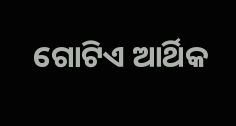ଗୋଟିଏ ଆର୍ଥିକ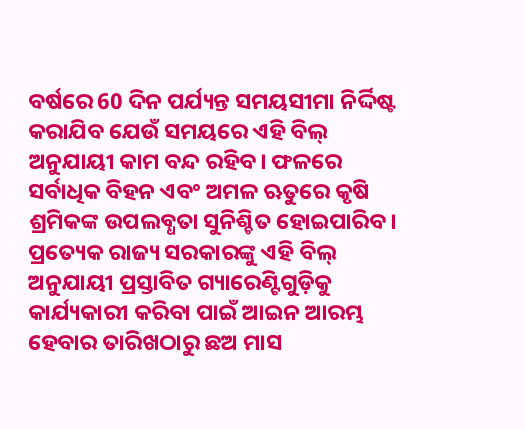ବର୍ଷରେ 60 ଦିନ ପର୍ଯ୍ୟନ୍ତ ସମୟସୀମା ନିର୍ଦ୍ଦିଷ୍ଟ କରାଯିବ ଯେଉଁ ସମୟରେ ଏହି ବିଲ୍ ଅନୁଯାୟୀ କାମ ବନ୍ଦ ରହିବ। ଫଳରେ ସର୍ବାଧିକ ବିହନ ଏବଂ ଅମଳ ଋତୁରେ କୃଷି ଶ୍ରମିକଙ୍କ ଉପଲବ୍ଧତା ସୁନିଶ୍ଚିତ ହୋଇପାରିବ।
ପ୍ରତ୍ୟେକ ରାଜ୍ୟ ସରକାରଙ୍କୁ ଏହି ବିଲ୍ ଅନୁଯାୟୀ ପ୍ରସ୍ତାବିତ ଗ୍ୟାରେଣ୍ଟିଗୁଡ଼ିକୁ କାର୍ଯ୍ୟକାରୀ କରିବା ପାଇଁ ଆଇନ ଆରମ୍ଭ ହେବାର ତାରିଖଠାରୁ ଛଅ ମାସ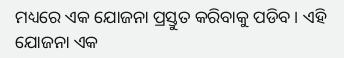ମଧ୍ୟରେ ଏକ ଯୋଜନା ପ୍ରସ୍ତୁତ କରିବାକୁ ପଡିବ। ଏହି ଯୋଜନା ଏକ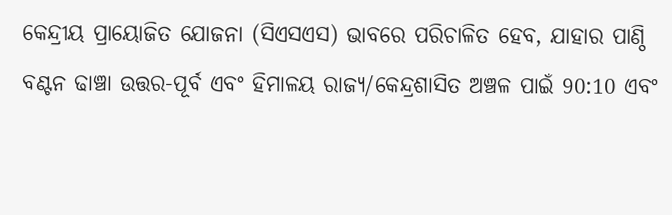କେନ୍ଦ୍ରୀୟ ପ୍ରାୟୋଜିତ ଯୋଜନା (ସିଏସଏସ) ଭାବରେ ପରିଚାଳିତ ହେବ, ଯାହାର ପାଣ୍ଠି ବଣ୍ଟନ ଢାଞ୍ଚା ଉତ୍ତର-ପୂର୍ବ ଏବଂ ହିମାଳୟ ରାଜ୍ୟ/କେନ୍ଦ୍ରଶାସିତ ଅଞ୍ଚଳ ପାଇଁ 90:10 ଏବଂ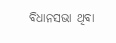ବିଧାନସଭା ଥିବା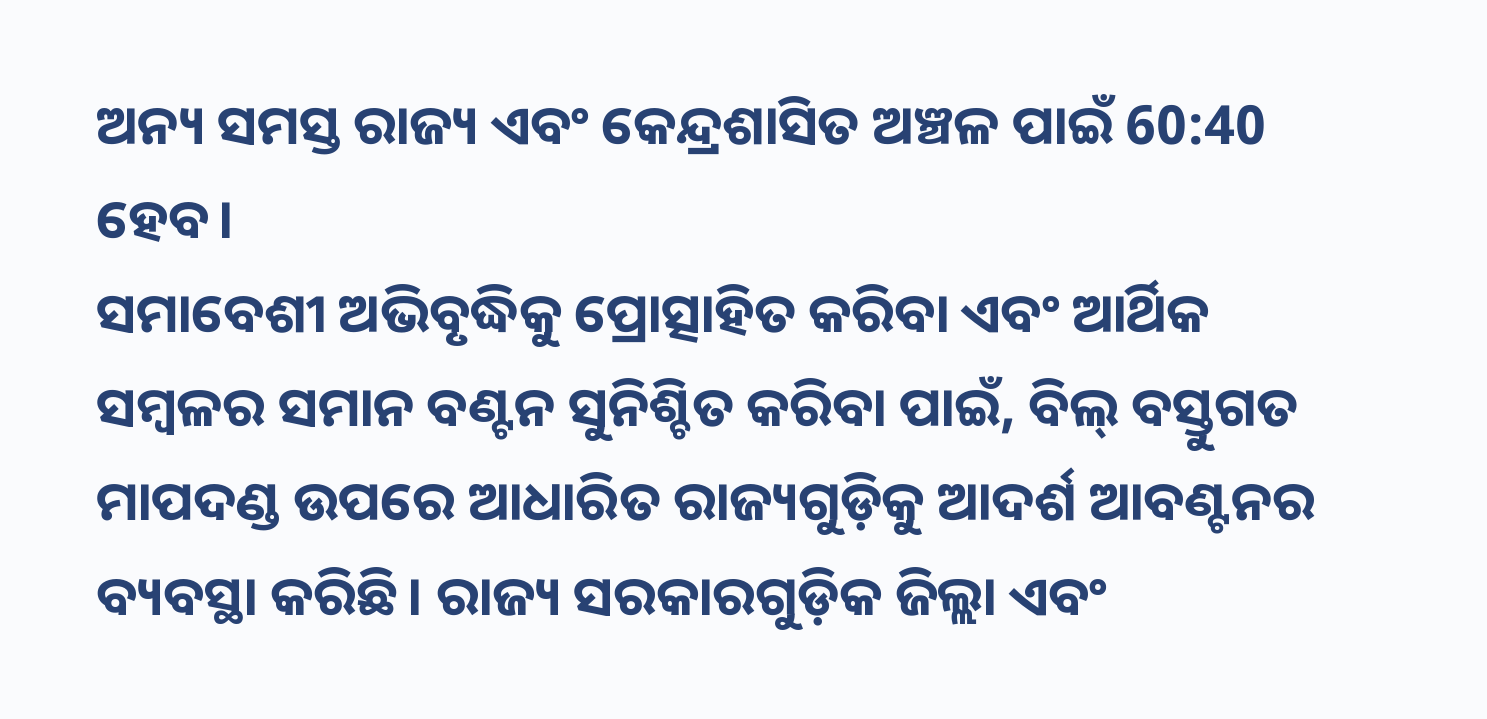ଅନ୍ୟ ସମସ୍ତ ରାଜ୍ୟ ଏବଂ କେନ୍ଦ୍ରଶାସିତ ଅଞ୍ଚଳ ପାଇଁ 60:40 ହେବ।
ସମାବେଶୀ ଅଭିବୃଦ୍ଧିକୁ ପ୍ରୋତ୍ସାହିତ କରିବା ଏବଂ ଆର୍ଥିକ ସମ୍ବଳର ସମାନ ବଣ୍ଟନ ସୁନିଶ୍ଚିତ କରିବା ପାଇଁ, ବିଲ୍ ବସ୍ତୁଗତ ମାପଦଣ୍ଡ ଉପରେ ଆଧାରିତ ରାଜ୍ୟଗୁଡ଼ିକୁ ଆଦର୍ଶ ଆବଣ୍ଟନର ବ୍ୟବସ୍ଥା କରିଛି। ରାଜ୍ୟ ସରକାରଗୁଡ଼ିକ ଜିଲ୍ଲା ଏବଂ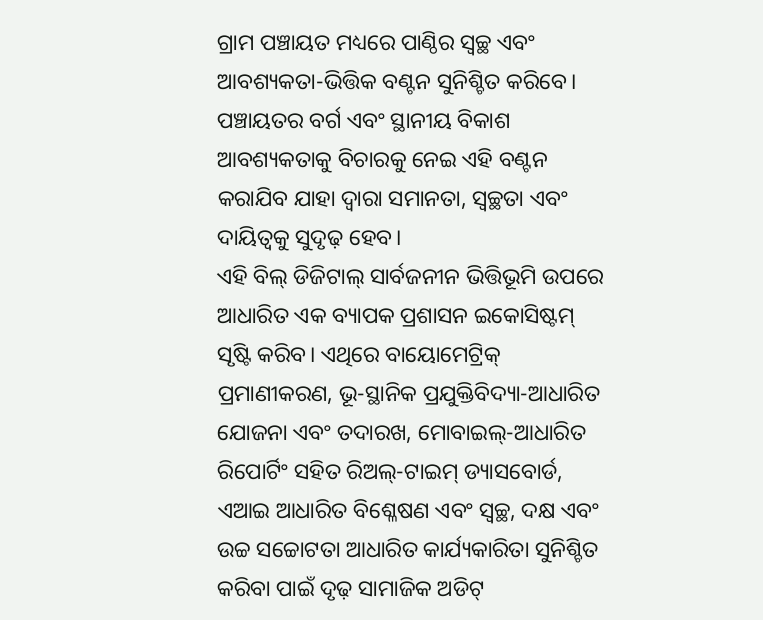ଗ୍ରାମ ପଞ୍ଚାୟତ ମଧ୍ୟରେ ପାଣ୍ଠିର ସ୍ୱଚ୍ଛ ଏବଂ ଆବଶ୍ୟକତା-ଭିତ୍ତିକ ବଣ୍ଟନ ସୁନିଶ୍ଚିତ କରିବେ। ପଞ୍ଚାୟତର ବର୍ଗ ଏବଂ ସ୍ଥାନୀୟ ବିକାଶ ଆବଶ୍ୟକତାକୁ ବିଚାରକୁ ନେଇ ଏହି ବଣ୍ଟନ କରାଯିବ ଯାହା ଦ୍ଵାରା ସମାନତା, ସ୍ୱଚ୍ଛତା ଏବଂ ଦାୟିତ୍ୱକୁ ସୁଦୃଢ଼ ହେବ।
ଏହି ବିଲ୍ ଡିଜିଟାଲ୍ ସାର୍ବଜନୀନ ଭିତ୍ତିଭୂମି ଉପରେ ଆଧାରିତ ଏକ ବ୍ୟାପକ ପ୍ରଶାସନ ଇକୋସିଷ୍ଟମ୍ ସୃଷ୍ଟି କରିବ। ଏଥିରେ ବାୟୋମେଟ୍ରିକ୍ ପ୍ରମାଣୀକରଣ, ଭୂ-ସ୍ଥାନିକ ପ୍ରଯୁକ୍ତିବିଦ୍ୟା-ଆଧାରିତ ଯୋଜନା ଏବଂ ତଦାରଖ, ମୋବାଇଲ୍-ଆଧାରିତ ରିପୋର୍ଟିଂ ସହିତ ରିଅଲ୍-ଟାଇମ୍ ଡ୍ୟାସବୋର୍ଡ, ଏଆଇ ଆଧାରିତ ବିଶ୍ଳେଷଣ ଏବଂ ସ୍ୱଚ୍ଛ, ଦକ୍ଷ ଏବଂ ଉଚ୍ଚ ସଚ୍ଚୋଟତା ଆଧାରିତ କାର୍ଯ୍ୟକାରିତା ସୁନିଶ୍ଚିତ କରିବା ପାଇଁ ଦୃଢ଼ ସାମାଜିକ ଅଡିଟ୍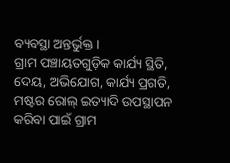ବ୍ୟବସ୍ଥା ଅନ୍ତର୍ଭୁକ୍ତ।
ଗ୍ରାମ ପଞ୍ଚାୟତଗୁଡ଼ିକ କାର୍ଯ୍ୟ ସ୍ଥିତି, ଦେୟ, ଅଭିଯୋଗ, କାର୍ଯ୍ୟ ପ୍ରଗତି, ମଷ୍ଟର ରୋଲ୍ ଇତ୍ୟାଦି ଉପସ୍ଥାପନ କରିବା ପାଇଁ ଗ୍ରାମ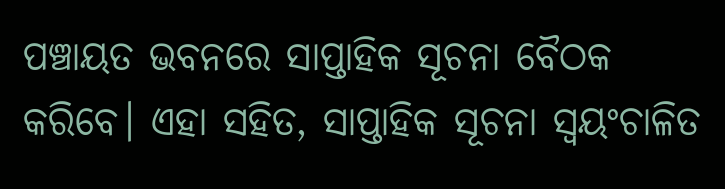ପଞ୍ଚାୟତ ଭବନରେ ସାପ୍ତାହିକ ସୂଚନା ବୈଠକ କରିବେ। ଏହା ସହିତ, ସାପ୍ତାହିକ ସୂଚନା ସ୍ୱୟଂଚାଳିତ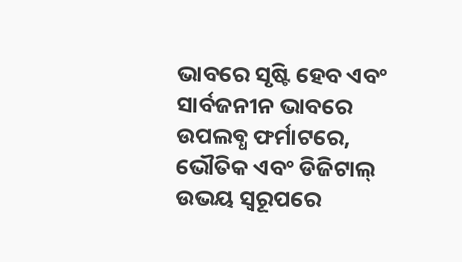ଭାବରେ ସୃଷ୍ଟି ହେବ ଏବଂ ସାର୍ବଜନୀନ ଭାବରେ ଉପଲବ୍ଧ ଫର୍ମାଟରେ, ଭୌତିକ ଏବଂ ଡିଜିଟାଲ୍ ଉଭୟ ସ୍ୱରୂପରେ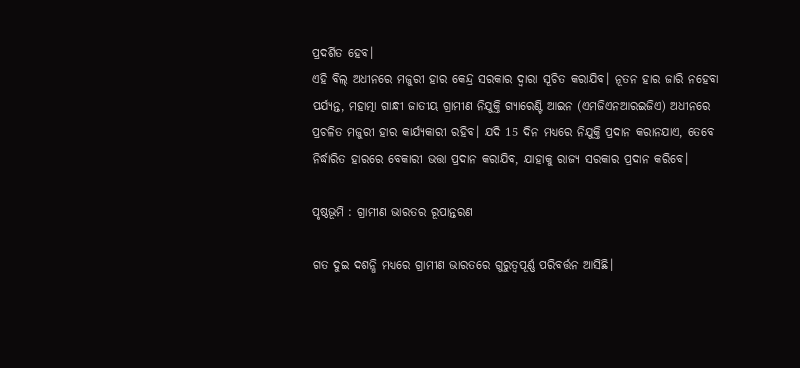ପ୍ରଦର୍ଶିତ ହେବ।
ଏହି ବିଲ୍ ଅଧୀନରେ ମଜୁରୀ ହାର କେନ୍ଦ୍ର ସରକାର ଦ୍ୱାରା ସୂଚିତ କରାଯିବ। ନୂତନ ହାର ଜାରି ନହେବା ପର୍ଯ୍ୟନ୍ତ, ମହାତ୍ମା ଗାନ୍ଧୀ ଜାତୀୟ ଗ୍ରାମୀଣ ନିଯୁକ୍ତି ଗ୍ୟାରେଣ୍ଟି ଆଇନ (ଏମଜିଏନଆରଇଜିଏ) ଅଧୀନରେ ପ୍ରଚଳିତ ମଜୁରୀ ହାର କାର୍ଯ୍ୟକାରୀ ରହିବ। ଯଦି 15 ଦିନ ମଧ୍ୟରେ ନିଯୁକ୍ତି ପ୍ରଦାନ କରାନଯାଏ, ତେବେ ନିର୍ଦ୍ଧାରିତ ହାରରେ ବେକାରୀ ଭତ୍ତା ପ୍ରଦାନ କରାଯିବ, ଯାହାକୁ ରାଜ୍ୟ ସରକାର ପ୍ରଦାନ କରିବେ।

ପୃଷ୍ଠଭୂମି : ଗ୍ରାମୀଣ ଭାରତର ରୂପାନ୍ତରଣ

ଗତ ଦୁଇ ଦଶନ୍ଧି ମଧ୍ୟରେ ଗ୍ରାମୀଣ ଭାରତରେ ଗୁରୁତ୍ୱପୂର୍ଣ୍ଣ ପରିବର୍ତ୍ତନ ଆସିଛି।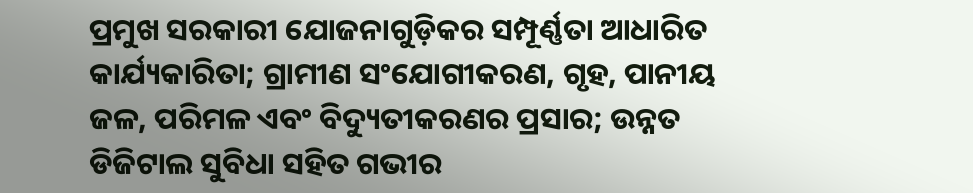ପ୍ରମୁଖ ସରକାରୀ ଯୋଜନାଗୁଡ଼ିକର ସମ୍ପୂର୍ଣ୍ଣତା ଆଧାରିତ କାର୍ଯ୍ୟକାରିତା; ଗ୍ରାମୀଣ ସଂଯୋଗୀକରଣ, ଗୃହ, ପାନୀୟ ଜଳ, ପରିମଳ ଏବଂ ବିଦ୍ୟୁତୀକରଣର ପ୍ରସାର; ଉନ୍ନତ ଡିଜିଟାଲ ସୁବିଧା ସହିତ ଗଭୀର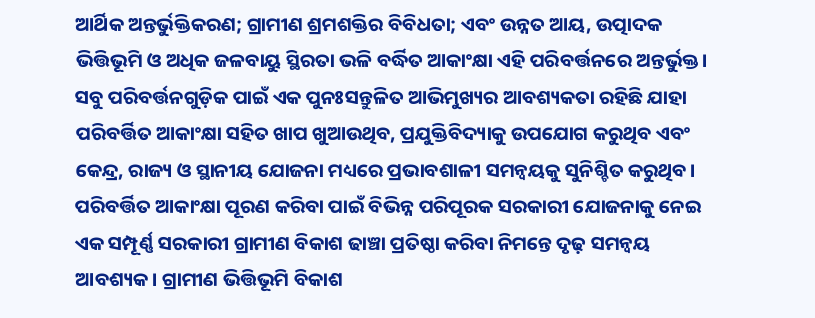ଆର୍ଥିକ ଅନ୍ତର୍ଭୁକ୍ତିକରଣ; ଗ୍ରାମୀଣ ଶ୍ରମଶକ୍ତିର ବିବିଧତା; ଏବଂ ଉନ୍ନତ ଆୟ, ଉତ୍ପାଦକ ଭିତ୍ତିଭୂମି ଓ ଅଧିକ ଜଳବାୟୁ ସ୍ଥିରତା ଭଳି ବର୍ଦ୍ଧିତ ଆକାଂକ୍ଷା ଏହି ପରିବର୍ତ୍ତନରେ ଅନ୍ତର୍ଭୁକ୍ତ। ସବୁ ପରିବର୍ତ୍ତନଗୁଡ଼ିକ ପାଇଁ ଏକ ପୁନଃସନ୍ତୁଳିତ ଆଭିମୁଖ୍ୟର ଆବଶ୍ୟକତା ରହିଛି ଯାହା ପରିବର୍ତ୍ତିତ ଆକାଂକ୍ଷା ସହିତ ଖାପ ଖୁଆଉଥିବ, ପ୍ରଯୁକ୍ତିବିଦ୍ୟାକୁ ଉପଯୋଗ କରୁଥିବ ଏବଂ କେନ୍ଦ୍ର, ରାଜ୍ୟ ଓ ସ୍ଥାନୀୟ ଯୋଜନା ମଧ୍ୟରେ ପ୍ରଭାବଶାଳୀ ସମନ୍ୱୟକୁ ସୁନିଶ୍ଚିତ କରୁଥିବ।
ପରିବର୍ତ୍ତିତ ଆକାଂକ୍ଷା ପୂରଣ କରିବା ପାଇଁ ବିଭିନ୍ନ ପରିପୂରକ ସରକାରୀ ଯୋଜନାକୁ ନେଇ ଏକ ସମ୍ପୂର୍ଣ୍ଣ ସରକାରୀ ଗ୍ରାମୀଣ ବିକାଶ ଢାଞ୍ଚା ପ୍ରତିଷ୍ଠା କରିବା ନିମନ୍ତେ ଦୃଢ଼ ସମନ୍ୱୟ ଆବଶ୍ୟକ। ଗ୍ରାମୀଣ ଭିତ୍ତିଭୂମି ବିକାଶ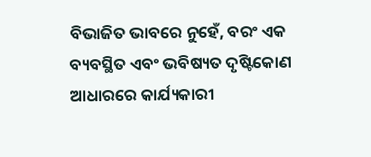ବିଭାଜିତ ଭାବରେ ନୁହେଁ, ବରଂ ଏକ ବ୍ୟବସ୍ଥିତ ଏବଂ ଭବିଷ୍ୟତ ଦୃଷ୍ଟିକୋଣ ଆଧାରରେ କାର୍ଯ୍ୟକାରୀ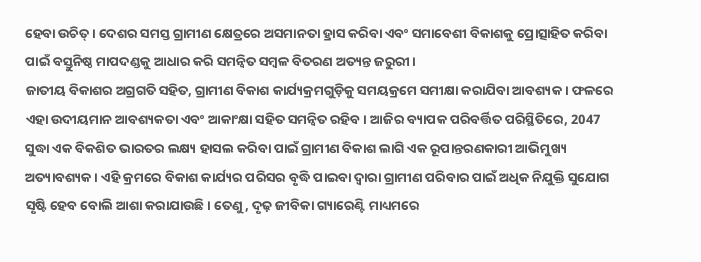ହେବା ଉଚିତ୍ । ଦେଶର ସମସ୍ତ ଗ୍ରାମୀଣ କ୍ଷେତ୍ରରେ ଅସମାନତା ହ୍ରାସ କରିବା ଏବଂ ସମାବେଶୀ ବିକାଶକୁ ପ୍ରୋତ୍ସାହିତ କରିବା ପାଇଁ ବସ୍ତୁନିଷ୍ଠ ମାପଦଣ୍ଡକୁ ଆଧାର କରି ସମନ୍ୱିତ ସମ୍ବଳ ବିତରଣ ଅତ୍ୟନ୍ତ ଜରୁରୀ।
ଜାତୀୟ ବିକାଶର ଅଗ୍ରଗତି ସହିତ, ଗ୍ରାମୀଣ ବିକାଶ କାର୍ଯ୍ୟକ୍ରମଗୁଡ଼ିକୁ ସମୟକ୍ରମେ ସମୀକ୍ଷା କରାଯିବା ଆବଶ୍ୟକ । ଫଳରେ ଏହା ଉଦୀୟମାନ ଆବଶ୍ୟକତା ଏବଂ ଆକାଂକ୍ଷା ସହିତ ସମନ୍ୱିତ ରହିବ। ଆଜିର ବ୍ୟାପକ ପରିବର୍ତ୍ତିତ ପରିସ୍ଥିତିରେ, 2047 ସୁଦ୍ଧା ଏକ ବିକଶିତ ଭାରତର ଲକ୍ଷ୍ୟ ହାସଲ କରିବା ପାଇଁ ଗ୍ରାମୀଣ ବିକାଶ ଲାଗି ଏକ ରୂପାନ୍ତରଣକାରୀ ଆଭିମୁଖ୍ୟ ଅତ୍ୟାବଶ୍ୟକ। ଏହି କ୍ରମରେ ବିକାଶ କାର୍ଯ୍ୟର ପରିସର ବୃଦ୍ଧି ପାଇବା ଦ୍ୱାରା ଗ୍ରାମୀଣ ପରିବାର ପାଇଁ ଅଧିକ ନିଯୁକ୍ତି ସୁଯୋଗ ସୃଷ୍ଟି ହେବ ବୋଲି ଆଶା କରାଯାଉଛି। ତେଣୁ, ଦୃଢ଼ ଜୀବିକା ଗ୍ୟାରେଣ୍ଟି ମାଧ୍ୟମରେ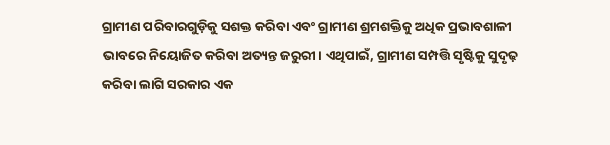ଗ୍ରାମୀଣ ପରିବାରଗୁଡ଼ିକୁ ସଶକ୍ତ କରିବା ଏବଂ ଗ୍ରାମୀଣ ଶ୍ରମଶକ୍ତିକୁ ଅଧିକ ପ୍ରଭାବଶାଳୀ ଭାବରେ ନିୟୋଜିତ କରିବା ଅତ୍ୟନ୍ତ ଜରୁରୀ। ଏଥିପାଇଁ, ଗ୍ରାମୀଣ ସମ୍ପତ୍ତି ସୃଷ୍ଟିକୁ ସୁଦୃଢ଼ କରିବା ଲାଗି ସରକାର ଏକ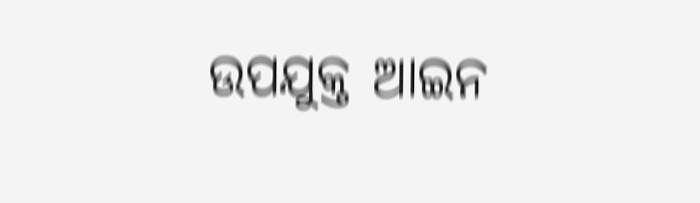ଉପଯୁକ୍ତ ଆଇନ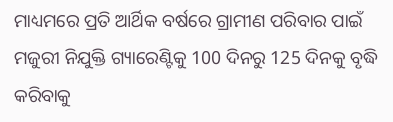ମାଧ୍ୟମରେ ପ୍ରତି ଆର୍ଥିକ ବର୍ଷରେ ଗ୍ରାମୀଣ ପରିବାର ପାଇଁ ମଜୁରୀ ନିଯୁକ୍ତି ଗ୍ୟାରେଣ୍ଟିକୁ 100 ଦିନରୁ 125 ଦିନକୁ ବୃଦ୍ଧି କରିବାକୁ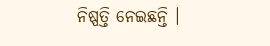ନିଷ୍ପତ୍ତି ନେଇଛନ୍ତି ।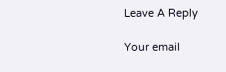Leave A Reply

Your email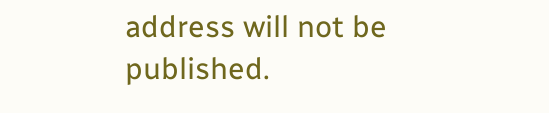address will not be published.